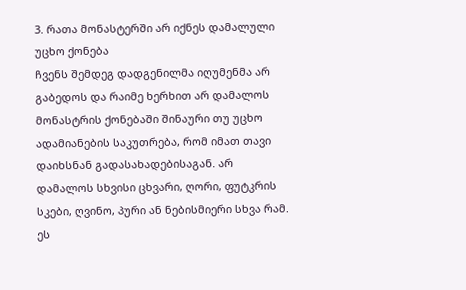3. რათა მონასტერში არ იქნეს დამალული უცხო ქონება
ჩვენს შემდეგ დადგენილმა იღუმენმა არ გაბედოს და რაიმე ხერხით არ დამალოს მონასტრის ქონებაში შინაური თუ უცხო ადამიანების საკუთრება, რომ იმათ თავი დაიხსნან გადასახადებისაგან. არ დამალოს სხვისი ცხვარი, ღორი, ფუტკრის სკები, ღვინო, პური ან ნებისმიერი სხვა რამ. ეს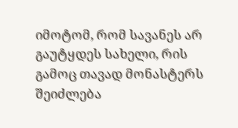იმოტომ, რომ სავანეს არ გაუტყდეს სახელი, რის გამოც თავად მონასტერს შეიძლება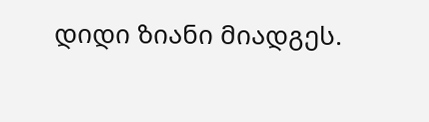დიდი ზიანი მიადგეს.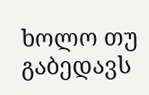ხოლო თუ გაბედავს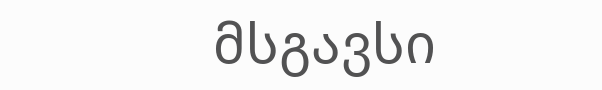მსგავსი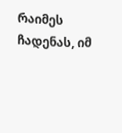რაიმეს ჩადენას, იმ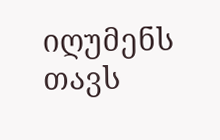იღუმენს თავს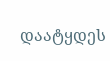დაატყდეს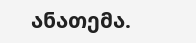ანათემა.